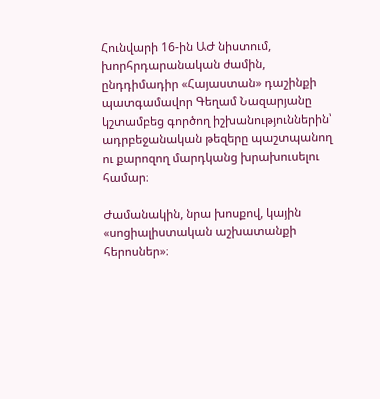Հունվարի 16-ին ԱԺ նիստում, խորհրդարանական ժամին, ընդդիմադիր «Հայաստան» դաշինքի պատգամավոր Գեղամ Նազարյանը կշտամբեց գործող իշխանություններին՝ ադրբեջանական թեզերը պաշտպանող ու քարոզող մարդկանց խրախուսելու համար։

Ժամանակին, նրա խոսքով, կային «սոցիալիստական աշխատանքի հերոսներ»։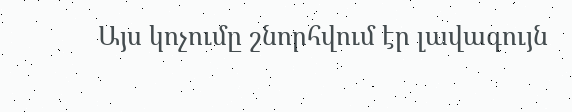Այս կոչումը շնորհվում էր լավագույն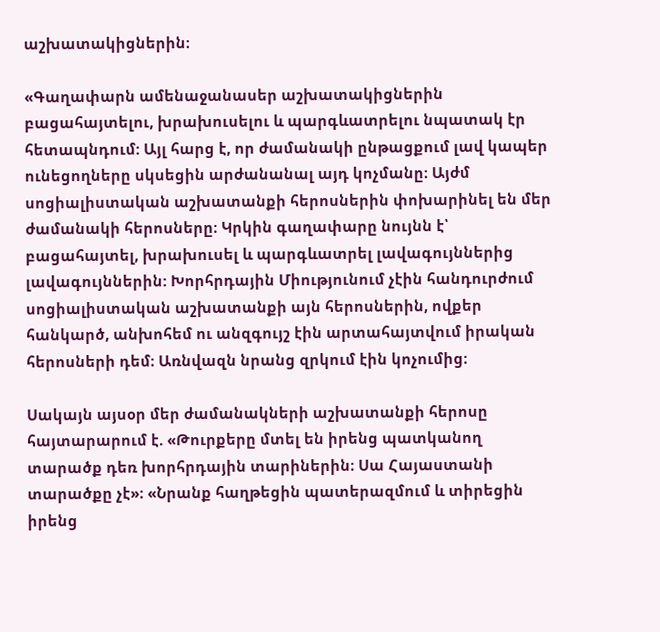աշխատակիցներին։

«Գաղափարն ամենաջանասեր աշխատակիցներին բացահայտելու, խրախուսելու և պարգևատրելու նպատակ էր հետապնդում: Այլ հարց է, որ ժամանակի ընթացքում լավ կապեր ունեցողները սկսեցին արժանանալ այդ կոչմանը։ Այժմ սոցիալիստական աշխատանքի հերոսներին փոխարինել են մեր ժամանակի հերոսները։ Կրկին գաղափարը նույնն է՝ բացահայտել, խրախուսել և պարգևատրել լավագույններից լավագույններին: Խորհրդային Միությունում չէին հանդուրժում սոցիալիստական աշխատանքի այն հերոսներին, ովքեր հանկարծ, անխոհեմ ու անզգույշ էին արտահայտվում իրական հերոսների դեմ։ Առնվազն նրանց զրկում էին կոչումից։

Սակայն այսօր մեր ժամանակների աշխատանքի հերոսը հայտարարում է. «Թուրքերը մտել են իրենց պատկանող տարածք դեռ խորհրդային տարիներին։ Սա Հայաստանի տարածքը չէ»։ «Նրանք հաղթեցին պատերազմում և տիրեցին իրենց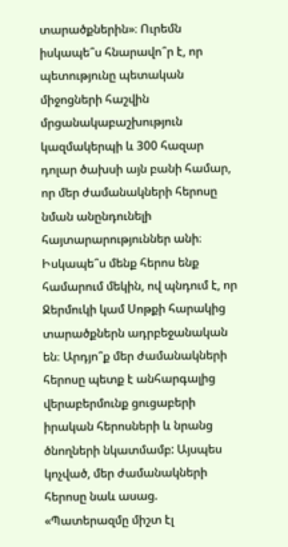տարածքներին»։ Ուրեմն իսկապե՞ս հնարավո՞ր է, որ պետությունը պետական միջոցների հաշվին մրցանակաբաշխություն կազմակերպի և 300 հազար դոլար ծախսի այն բանի համար, որ մեր ժամանակների հերոսը նման անընդունելի հայտարարություններ անի։ Իսկապե՞ս մենք հերոս ենք համարում մեկին, ով պնդում է, որ Ջերմուկի կամ Սոթքի հարակից տարածքներն ադրբեջանական են։ Արդյո՞ք մեր ժամանակների հերոսը պետք է անհարգալից վերաբերմունք ցուցաբերի իրական հերոսների և նրանց ծնողների նկատմամբ: Այսպես կոչված, մեր ժամանակների հերոսը նաև ասաց. «Պատերազմը միշտ էլ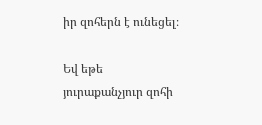իր զոհերն է ունեցել։

Եվ եթե յուրաքանչյուր զոհի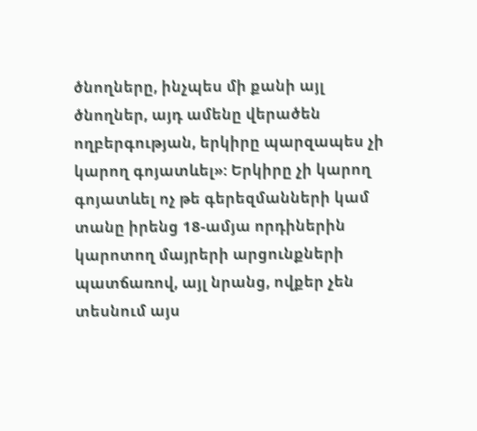ծնողները, ինչպես մի քանի այլ ծնողներ, այդ ամենը վերածեն ողբերգության, երկիրը պարզապես չի կարող գոյատևել»: Երկիրը չի կարող գոյատևել ոչ թե գերեզմանների կամ տանը իրենց 18-ամյա որդիներին կարոտող մայրերի արցունքների պատճառով, այլ նրանց, ովքեր չեն տեսնում այս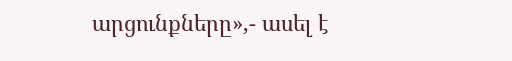արցունքները»,- ասել է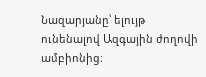Նազարյանը՝ ելույթ ունենալով Ազգային ժողովի ամբիոնից։